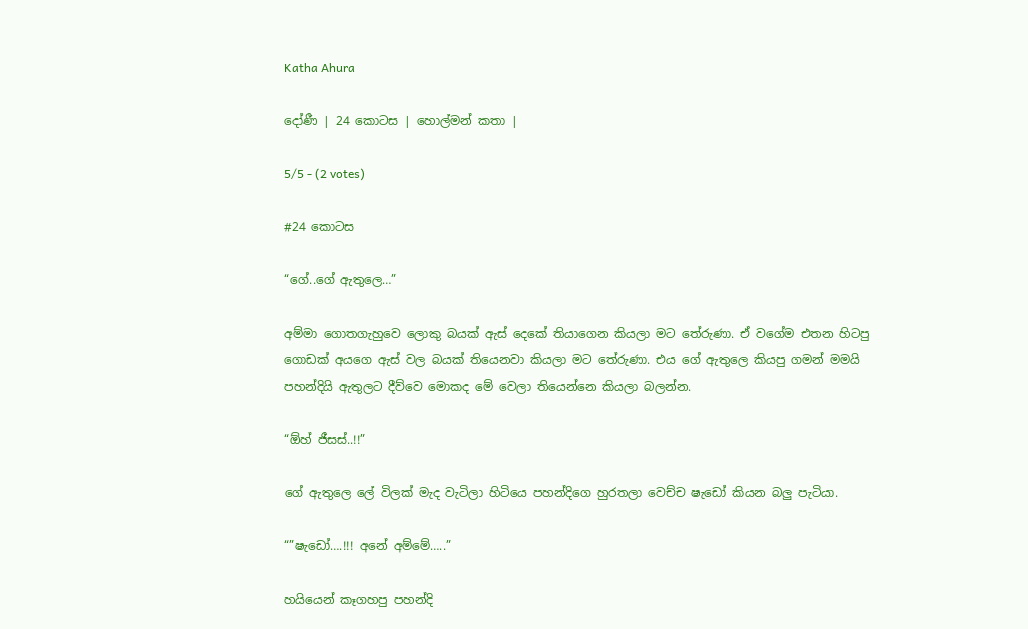Katha Ahura

දෝණී | 24 කොටස | හොල්මන් කතා |

5/5 - (2 votes)

#24 කොටස

“ගේ..ගේ ඇතුලෙ…”

අම්මා ගොතගැහුවෙ ලොකු බයක් ඇස් දෙකේ තියාගෙන කියලා මට තේරුණා. ඒ වගේම එතන හිටපු ගොඩක් අයගෙ ඇස් වල බයක් තියෙනවා කියලා මට තේරුණා. එය ගේ ඇතුලෙ කියපු ගමන් මමයි පහන්දියි ඇතුලට දීව්වෙ මොකද මේ වෙලා තියෙන්නෙ කියලා බලන්න.

“ඕහ් ජීසස්..!!”

ගේ ඇතුලෙ ලේ විලක් මැද වැටිලා හිටියෙ පහන්දිගෙ හුරතලා වෙච්ච ෂැඩෝ කියන බලු පැටියා.

“”ෂැඩෝ….!!! අනේ අම්මේ…..”

හයියෙන් කෑගහපු පහන්දි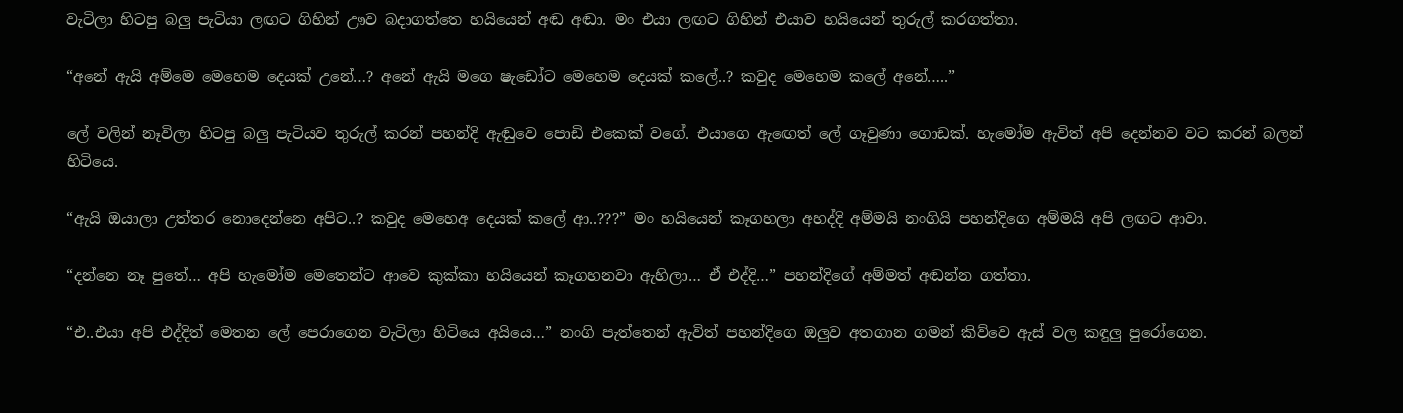වැටිලා හිටපු බලු පැටියා ලඟට ගිහින් ඌව බදාගත්තෙ හයියෙන් අඬ අඬා. මං එයා ලඟට ගිහින් එයාව හයියෙන් තුරුල් කරගත්තා.

“අනේ ඇයි අම්මෙ මෙහෙම දෙයක් උනේ…? අනේ ඇයි මගෙ ෂැඩෝට මෙහෙම දෙයක් කලේ..? කවුද මෙහෙම කලේ අනේ…..”

ලේ වලින් නෑවිලා හිටපු බලු පැටියව තුරුල් කරන් පහන්දි ඇඬුවෙ පොඩි එකෙක් වගේ. එයාගෙ ඇඟෙත් ලේ ගෑවුණා ගොඩක්. හැමෝම ඇවිත් අපි දෙන්නව වට කරන් බලන් හිටියෙ.

“ඇයි ඔයාලා උත්තර නොදෙන්නෙ අපිට..? කවුද මෙහෙඅ දෙයක් කලේ ආ..???” මං හයියෙන් කෑගහලා අහද්දි අම්මයි නංගියි පහන්දිගෙ අම්මයි අපි ලඟට ආවා.

“දන්නෙ නෑ පුතේ… අපි හැමෝම මෙතෙන්ට ආවෙ කුක්කා හයියෙන් කෑගහනවා ඇහිලා… ඒ එද්දි…” පහන්දිගේ අම්මත් අඬන්න ගත්තා.

“එ..එයා අපි එද්දිත් මෙතන ලේ පෙරාගෙන වැටිලා හිටියෙ අයියෙ…” නංගි පැත්තෙන් ඇවිත් පහන්දිගෙ ඔලුව අතගාන ගමන් කිව්වෙ ඇස් වල කඳුලු පුරෝගෙන.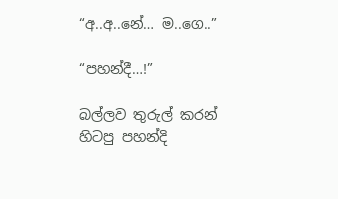“අ..අ..නේ… ම..ගෙ..”

“පහන්දී…!”

බල්ලව තුරුල් කරන් හිටපු පහන්දි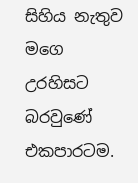සිහිය නැතුව මගෙ උරහිසට බරවුණේ එකපාරටම.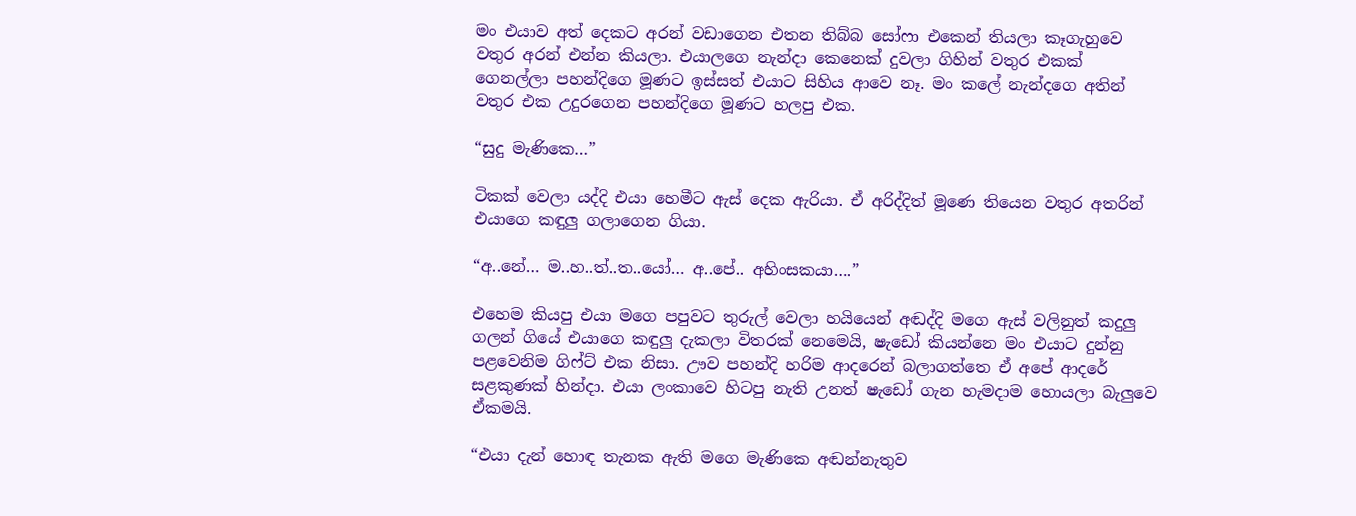මං එයාව අත් දෙකට අරන් වඩාගෙන එතන තිබ්බ සෝෆා එකෙන් තියලා කෑගැහුවෙ වතුර අරන් එන්න කියලා. එයාලගෙ නැන්දා කෙනෙක් දුවලා ගිහින් වතුර එකක් ගෙනල්ලා පහන්දිගෙ මූණට ඉස්සත් එයාට සිහිය ආවෙ නෑ. මං කලේ නැන්දගෙ අතින් වතුර එක උදුරගෙන පහන්දිගෙ මූණට හලපු එක.

“සුදු මැණිකෙ…”

ටිකක් වෙලා යද්දි එයා හෙමීට ඇස් දෙක ඇරියා. ඒ අරිද්දිත් මූණෙ තියෙන වතුර අතරින් එයාගෙ කඳුලු ගලාගෙන ගියා.

“අ..නේ… ම..හ..ත්..ත..යෝ… අ..පේ.. අහිංසකයා….”

එහෙම කියපු එයා මගෙ පපුවට තුරුල් වෙලා හයියෙන් අඬද්දි මගෙ ඇස් වලිනුත් කදුලු ගලන් ගියේ එ‍යාගෙ කඳුලු දැකලා විතරක් නෙමෙයි, ෂැඩෝ කියන්නෙ මං එයාට දුන්නු පළවෙනිම ගිෆ්ට් එක නිසා. ඌව පහන්දි හරිම ආදරෙන් බලාගත්තෙ ඒ අපේ ආදරේ සළකුණක් හින්දා. එයා ලංකාවෙ හිටපු නැති උනත් ෂැඩෝ ගැන හැමදාම හොයලා බැලුවෙ ඒකමයි.

“එයා දැන් හොඳ තැනක ඇති මගෙ මැණිකෙ අඬන්නැතුව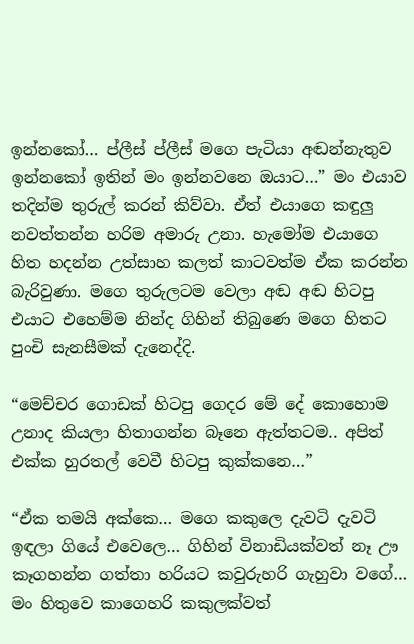ඉන්නකෝ… ප්ලීස් ප්ලීස් මගෙ පැටියා අඬන්නැතුව ඉන්නකෝ ඉතින් මං ඉන්නවනෙ ඔයාට…” මං එයාව තදින්ම තුරුල් කරන් කිව්වා. ඒත් එයාගෙ කඳුලු නවත්තන්න හරිම අමාරු උනා. හැමෝම එයාගෙ හිත හදන්න උත්සාහ කලත් කාටවත්ම ඒක කරන්න බැරිවුණා. මගෙ තුරුලටම වෙලා අඬ අඬ හිටපු එයාට එහෙම්ම නින්ද ගිහින් තිබුණෙ මගෙ හිතට පුංචි සැනසීමක් දැනෙද්දි.

“මෙච්චර ගොඩක් හිටපු ගෙදර මේ දේ කොහොම උනාද කියලා හිතාගන්න බෑනෙ ඇත්තටම.. අපිත් එක්ක හුරතල් වෙවී හිටපු කුක්කනෙ…”

“ඒක තමයි අක්කෙ… මගෙ කකුලෙ දැවටි දැවටි ඉඳලා ගියේ එවෙලෙ… ගිහින් විනාඩියක්වත් නෑ ඌ කෑගහන්න ගත්තා හරියට කවුරුහරි ගැහුවා වගේ… මං හිතුවෙ කාගෙහරි කකුලක්වත්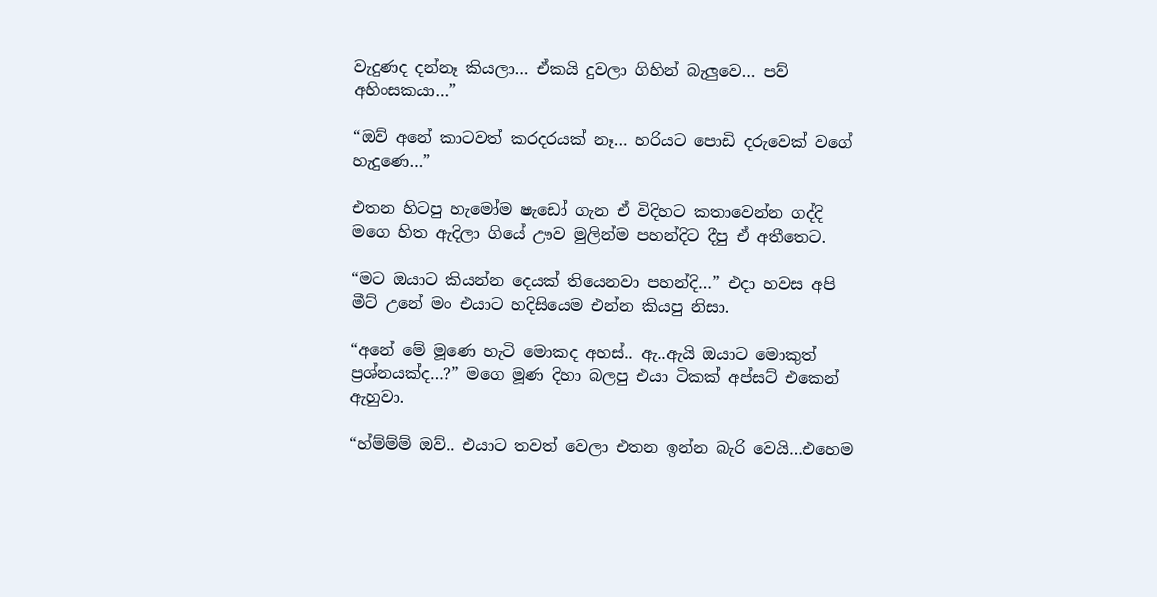වැදුණද දන්නෑ කියලා… ඒකයි දුවලා ගිහින් බැලුවෙ… පව් අහිංසකයා…”

“ඔව් අනේ කාටවත් කරදරයක් නෑ… හරියට පොඩි දරුවෙක් වගේ හැදුණෙ…”

එතන හිටපු හැමෝම ෂැඩෝ ගැන ඒ විදිහට කතාවෙන්න ගද්දි මගෙ හිත ඇදිලා ගියේ ඌව මුලින්ම පහන්දිට දීපු ඒ අතීතෙට.

“මට ඔයාට කියන්න දෙයක් තියෙනවා පහන්දි…” එදා හවස අපි මීට් උනේ මං එයාට හදිසියෙම එන්න කියපු නිසා.

“අනේ මේ මූණෙ හැටි මොකද අහස්.. ඇ..ඇයි ඔයාට මොකුත් ප්‍රශ්නයක්ද…?” මගෙ මූණ දිහා බලපු එයා ටිකක් අප්සට් එකෙන් ඇහුවා.

“හ්ම්ම්ම් ඔව්.. එයාට තවත් වෙලා එතන ඉන්න බැරි වෙයි…එහෙම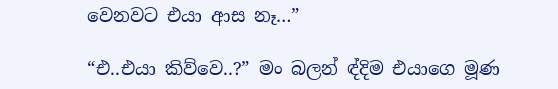වෙනවට එයා ආස නෑ…”

“එ..එයා කිව්වෙ..?” මං බලන් ඳ්දිම එයාගෙ මූණ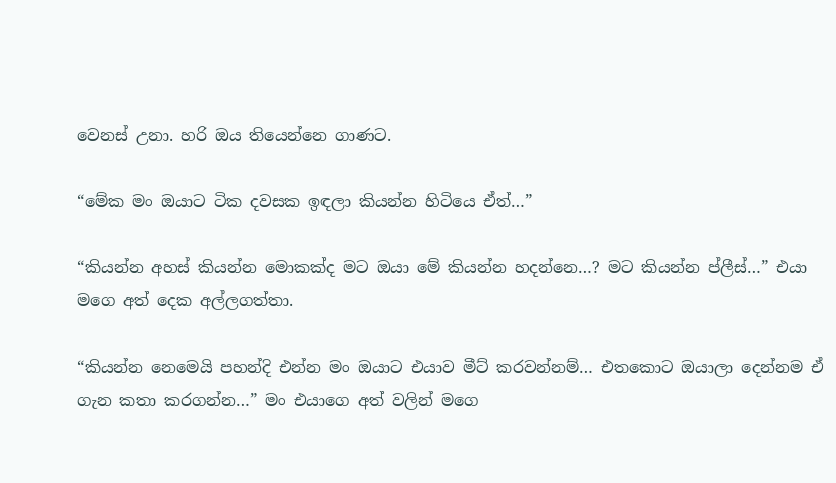වෙනස් උනා. හරි ඔය තියෙන්නෙ ගාණට.

“මේක මං ඔයාට ටික දවසක ඉඳලා කියන්න හිටියෙ ඒත්…”

“කියන්න අහස් කියන්න මොකක්ද මට ඔයා මේ කියන්න හදන්නෙ…? මට කියන්න ප්ලීස්…” එයා මගෙ අත් දෙක අල්ලගත්තා.

“කියන්න නෙමෙයි පහන්දි එන්න මං ඔයාට එයාව මීට් කරවන්නම්… එතකොට ඔයාලා දෙන්නම ඒ ගැන කතා කරගන්න…” මං එයාගෙ අත් වලින් මගෙ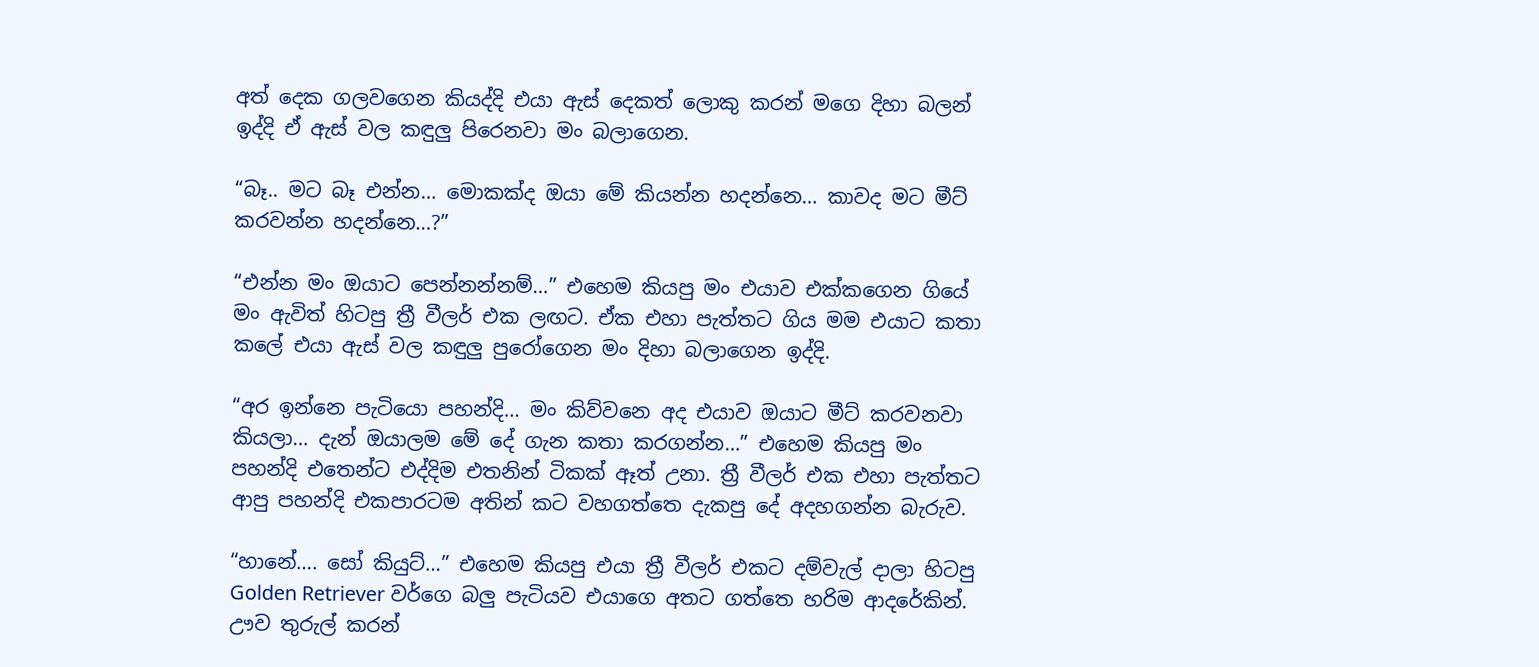අත් දෙක ගලවගෙන කියද්දි එයා ඇස් දෙකත් ලොකු කරන් මගෙ දිහා බලන් ඉද්දි ඒ ඇස් වල කඳුලු පිරෙනවා මං බලාගෙන.

“බෑ.. මට බෑ එන්න… මොකක්ද ඔයා මේ කියන්න හදන්නෙ… කාවද මට මීට් කරවන්න හදන්නෙ…?”

“එන්න මං ඔයාට පෙන්නන්නම්…” එහෙම කියපු මං එයාව එක්කගෙන ගියේ මං ඇවිත් හිටපු ත්‍රී වීලර් එක ලඟට. ඒක එහා පැත්තට ගිය මම එයාට කතා කලේ එයා ඇස් වල කඳුලු පුරෝගෙන මං දිහා බලාගෙන ඉද්දි.

“අර ඉන්නෙ පැටියො පහන්දි… මං කිව්වනෙ අද එයාව ඔයාට මීට් කරවනවා කියලා… දැන් ඔයාලම මේ දේ ගැන කතා කරගන්න…” එහෙම කියපු මං පහන්දි එතෙන්ට එද්දිම එතනින් ටිකක් ඈත් උනා. ත්‍රී වීල‍ර් එක එහා පැත්තට ආපු පහන්දි එකපාරටම අතින් කට වහගත්තෙ දැකපු දේ අදහගන්න බැරුව.

“හානේ…. සෝ කියුට්…” එහෙම කියපු එයා ත්‍රී වීලර් එකට දම්වැල් දාලා හිටපු Golden Retriever වර්ගෙ බලු පැටියව එයාගෙ අතට ගත්තෙ හරිම ආදරේකින්. ඌව තුරුල් කරන්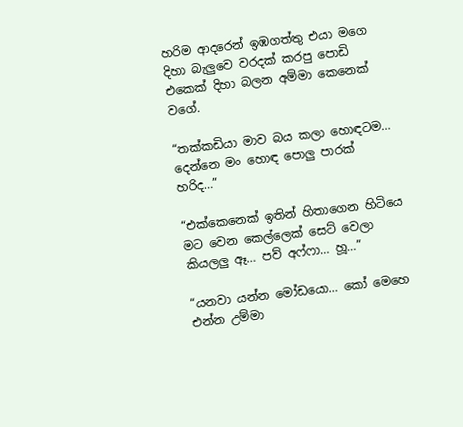හරිම ආදරෙන් ඉඹගත්තු එයා මගෙ දිහා බැලුවෙ වරදක් කරපු පොඩි එකෙක් දිහා බලන අම්මා කෙනෙක් වගේ.

“තක්කඩියා මාව බය කලා හොඳටම… දෙන්නෙ මං හොඳ පොලු පාරක් හරිද…”

“එක්කෙනෙක් ඉතින් හිතාගෙන හිටියෙ මට වෙන කෙල්ලෙක් සෙට් වෙලා කියලලු ඈ… පව් අෆ්ෆා… හූ…”

“යනවා යන්න මෝඩයො… කෝ මෙහෙ එන්න උම්මා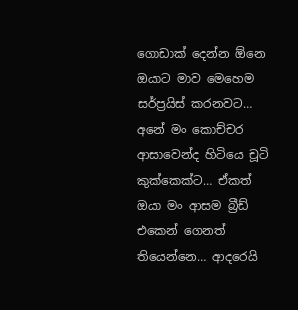ගොඩාක් දෙන්න ඕනෙ ඔයාට මාව මෙහෙම සර්ප්‍රයිස් කරනවට… අනේ මං කොච්චර ආසාවෙන්ද හිටියෙ චූටි කුක්කෙක්ට… ඒකත් ඔයා මං ආසම බ්‍රීඩ් එකෙන් ගෙනත් තියෙන්නෙ… ආදරෙයි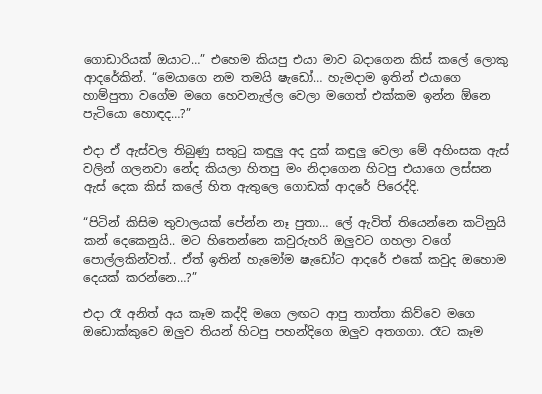ගොඩාරියක් ඔයාට…” එහෙම කියපු එයා මාව බදාගෙන කිස් කලේ ලොකු ආදරේකින්. “මෙයාගෙ නම තමයි ෂැඩෝ… හැමදාම ඉතින් එයාගෙ හාම්පුතා වගේම මගෙ හෙවනැල්ල වෙලා මගෙත් එක්කම ඉන්න ඕනෙ පැටියො හොඳද…?”

එදා ඒ ඇස්වල තිබුණු සතුටු කඳුලු අද දුක් කඳුලු වෙලා මේ අහිංසක ඇස් වලින් ගලනවා නේද කියලා හිතපු මං නිදාගෙන හිටපු එයාගෙ ලස්සන ඇස් දෙක කිස් කලේ හිත ඇතුලෙ ගොඩක් ආදරේ පිරෙද්දි.

“පිටින් කිසිම තුවාලයක් පේන්න නෑ පුතා… ලේ ඇවිත් තියෙන්නෙ කටිනුයි කන් දෙකෙනුයි.. මට හිතෙන්නෙ කවුරුහරි ඔලුවට ගහලා වගේ පොල්ලකින්වත්.. ඒත් ඉතින් හැමෝම ෂැඩෝට ආදරේ එකේ කවුද ඔහොම දෙයක් කරන්නෙ…?”

එදා රෑ අනිත් අය කෑම කද්දි මගෙ ලඟට ආපු තාත්තා කිව්වෙ මගෙ ඔඩොක්කුවෙ ඔලුව තියන් හිටපු පහන්දිගෙ ඔලුව අතගගා. රෑට කෑම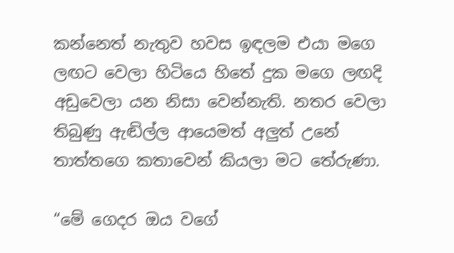කන්නෙත් නැතුව හවස ඉඳලම එයා මගෙ ලඟට වෙලා හිටියෙ හිතේ දුක මගෙ ලඟදි අඩුවෙලා යන නිසා වෙන්නැති. නතර වෙලා තිබුණු ඇඬිල්ල ආයෙමත් අලුත් උනේ තාත්තගෙ කතාවෙන් කියලා මට තේරුණා.

“මේ ගෙදර ඔය වගේ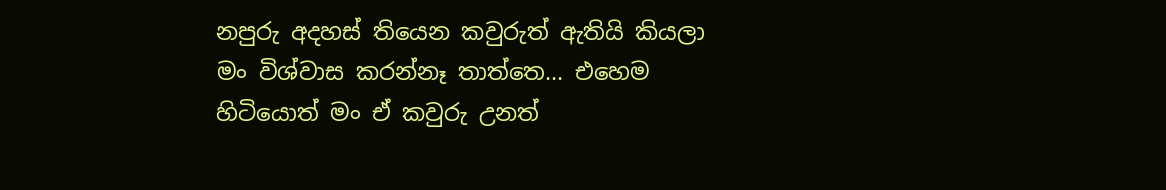නපුරු අදහස් තියෙන කවුරුත් ඇතියි කියලා මං විශ්වාස කරන්නෑ තාත්තෙ… එහෙම හිටියොත් මං ඒ කවුරු උනත්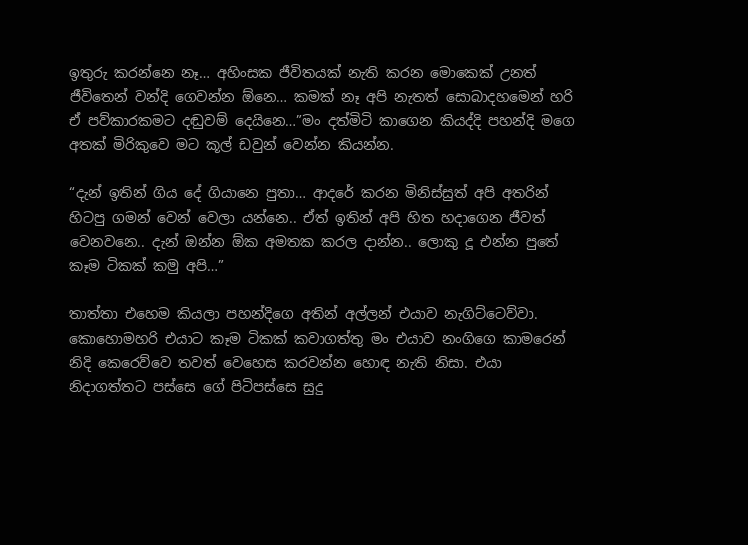ඉතුරු කරන්නෙ නෑ… අහිංසක ජීවිතයක් නැති කරන මොකෙක් උනත් ජීවිතෙන් වන්දි ගෙවන්න ඕනෙ… කමක් නෑ අපි නැතත් සොබාදහමෙන් හරි ඒ පව්කාරකමට දඬුවම් දෙයිනෙ…”මං දත්මිටි කාගෙන කියද්දි පහන්දි මගෙ අතක් මිරිකුවෙ මට කූල් ඩවුන් වෙන්න කියන්න.

“දැන් ඉතින් ගිය දේ ගියානෙ පුතා… ආදරේ කරන මිනිස්සුත් අපි අතරින් හිටපු ගමන් වෙන් වෙලා යන්නෙ.. ඒත් ඉතින් අපි හිත හදාගෙන ජීවත් වෙනවනෙ.. දැන් ඔන්න ඕක අමතක කරල දාන්න.. ලොකු දූ එන්න පුතේ කෑම ටිකක් කමු අපි…”

තාත්තා එහෙම කියලා පහන්දිගෙ අතින් අල්ලන් එයාව නැගිට්ටෙව්වා. කොහොමහරි එයාට කෑම ටිකක් කවාගත්තු මං එයාව නංගිගෙ කාමරෙන් නිදි කෙරෙව්වෙ තවත් වෙහෙස කරවන්න හොඳ නැති නිසා. එයා නිදාගත්තට පස්සෙ ගේ පිටිපස්සෙ සුදු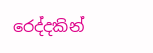රෙද්දකින්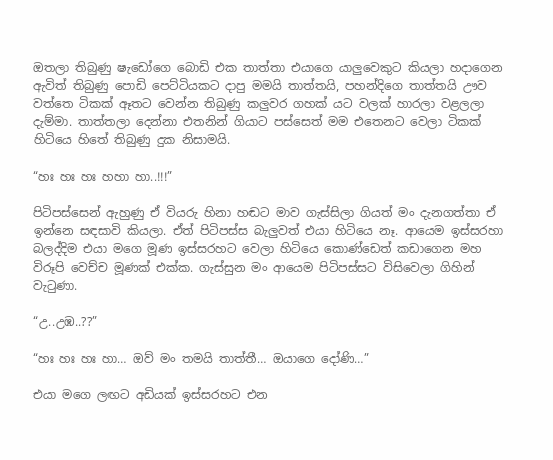ඔතලා තිබුණු ෂැඩෝගෙ බොඩි එක තාත්තා එයාගෙ යාලුවෙකුට කියලා හදාගෙන ඇවිත් තිබුණු පොඩි පෙට්ටියකට දාපු මමයි තාත්තයි, පහන්දිගෙ තාත්තයි ඌව වත්තෙ ටිකක් ඈතට වෙන්න තිබුණු කලුවර ගහක් යට වලක් හාරලා වළලලා දැම්මා. තාත්තලා දෙන්නා එතනින් ගියාට පස්සෙත් මම එතෙනට වෙලා ටිකක් හිටියෙ හිතේ තිබුණු දුක නිසාමයි.

“හඃ හඃ හඃ හහා හා..!!!”

පිටිපස්සෙන් ඇහුණු ඒ වියරු හිනා හඬට මාව ගැස්සිලා ගියත් මං දැනගත්තා ඒ ඉන්නෙ සඳසාවි කියලා. ඒත් පිටිපස්ස බැලුවත් එයා හිටියෙ නෑ. ආයෙම ඉස්සරහා බලද්දිම එයා මගෙ මූණ ඉස්සරහට වෙලා හිටියෙ කොණ්ඩෙත් කඩාගෙන මහ විරූපි වෙච්ච මූණක් එක්ක. ගැස්සුන මං ආයෙම පිටිපස්සට විසිවෙලා ගිහින් වැටුණා.

“උ..උඹ..??”

“හඃ හඃ හඃ හා… ඔව් මං තමයි තාත්තී… ඔයාගෙ දෝණි…”

එයා මගෙ ලඟට අඩියක් ඉස්සරහට එන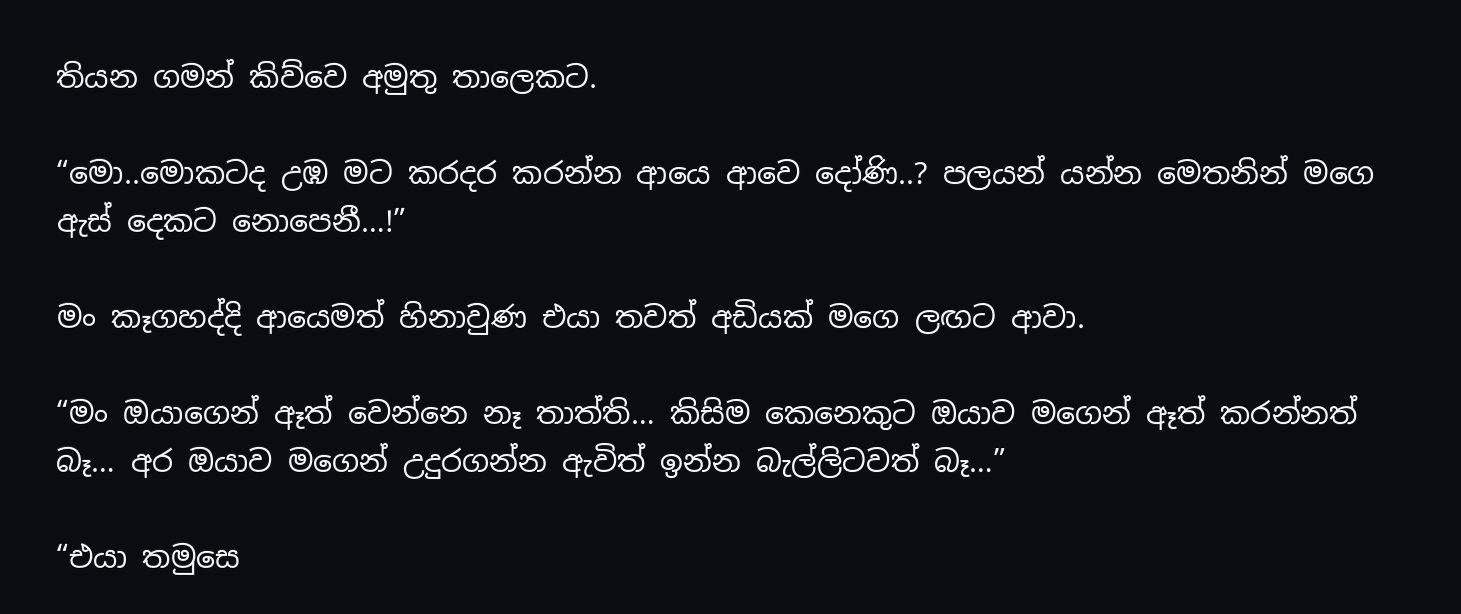තියන ගමන් කිව්වෙ අමුතු තාලෙකට.

“මො..මොකටද උඹ මට කරදර කරන්න ආයෙ ආවෙ දෝණි..? පලයන් යන්න මෙතනින් මගෙ ඇස් දෙකට නොපෙනී…!”

මං කෑගහද්දි ආයෙමත් හිනාවුණ එයා තවත් අඩියක් මගෙ ලඟට ආවා.

“මං ඔයාගෙන් ඈත් වෙන්නෙ නෑ තාත්ති… කිසිම කෙනෙකුට ඔයාව මගෙන් ඈත් කරන්නත් බෑ… අර ඔයාව මගෙන් උදුරගන්න ඇවිත් ඉන්න බැල්ලිටවත් බෑ…”

“එයා තමුසෙ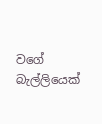වගේ බැල්ලියෙක්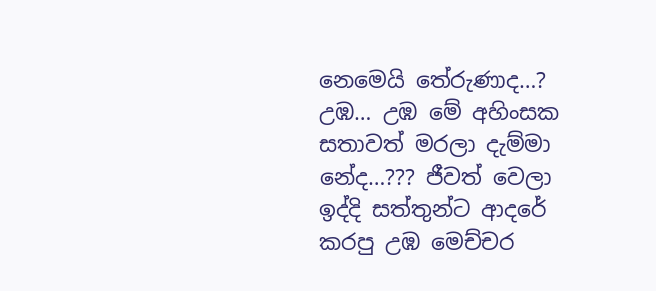නෙමෙයි තේරුණාද…? උඹ… උඹ මේ අහිංසක සතාවත් මරලා දැම්මා නේද…??? ජීවත් වෙලා ඉද්දි සත්තුන්ට ආදරේ කරපු උඹ මෙච්චර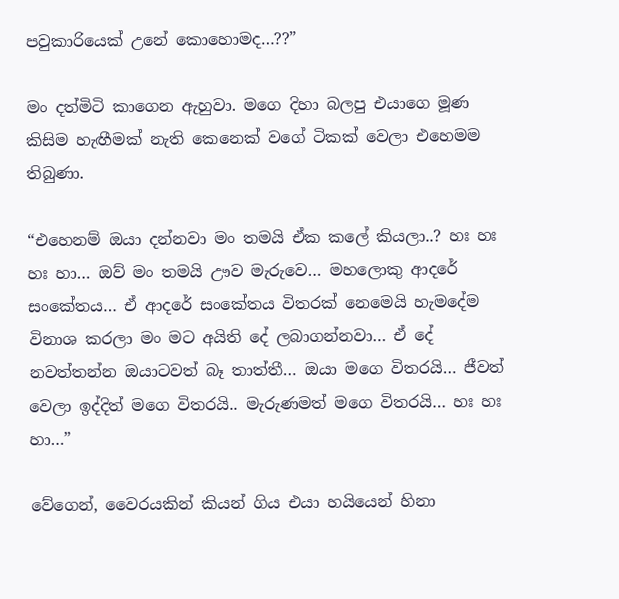පවුකාරියෙක් උනේ කොහොමද…??”

මං දත්මිටි කාගෙන ඇහුවා. මගෙ දිහා බලපු එයාගෙ මූණ කිසිම හැඟීමක් නැති කෙනෙක් වගේ ටිකක් වෙලා එහෙමම තිබුණා.

“එහෙනම් ඔයා දන්නවා මං තමයි ඒක කලේ කියලා..? හඃ හඃ හඃ හා… ඔව් මං තමයි ඌව මැරුවෙ… මහලොකු ආදරේ සංකේතය… ඒ ආදරේ සංකේතය විතරක් නෙමෙයි හැමදේම විනාශ කරලා මං මට අයිති දේ ලබාගන්නවා… ඒ දේ නවත්තන්න ඔයාටවත් බෑ තාත්තී… ඔයා මගෙ විතරයි… ජීවත් වෙලා ඉද්දිත් මගෙ විතරයි.. මැරුණමත් මගෙ විතරයි… හඃ හඃ හා…”

වේගෙන්, වෛරයකින් කියන් ගිය එයා හයියෙන් හිනා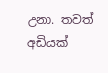උනා. තවත් අඩියක්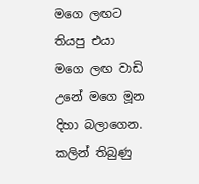මගෙ ලඟට තියපු එයා මගෙ ලඟ වාඩි උනේ මගෙ මූන දිහා බලාගෙන. කලින් තිබුණු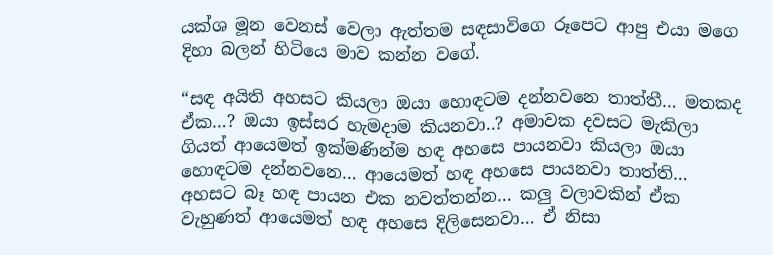යක්ශ මූන වෙනස් වෙලා ඇත්තම සඳසාවිගෙ රූපෙට ආපු එයා මගෙ දිහා බලන් හිටියෙ මාව කන්න වගේ.

“සඳ අයිති අහසට කියලා ඔයා හොඳටම දන්නවනෙ තාත්තී… මතකද ඒක…? ඔයා ඉස්සර හැමදාම කියනවා..? අමාවක දවසට මැකිලා ගියත් ආයෙමත් ඉක්මණින්ම හඳ අහසෙ පායනවා කියලා ඔයා හොඳටම දන්නවනෙ… ආයෙමත් හඳ අහසෙ පායනවා තාත්ති… අහසට බෑ හඳ පායන එක නවත්තන්න… කලු වලාවකින් ඒක වැහුණත් ආයෙමත් හඳ අහසෙ දිලිසෙනවා… ඒ නිසා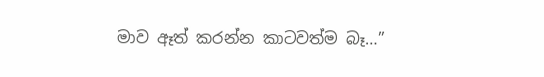මාව ඈත් කරන්න කාටවත්ම බෑ…”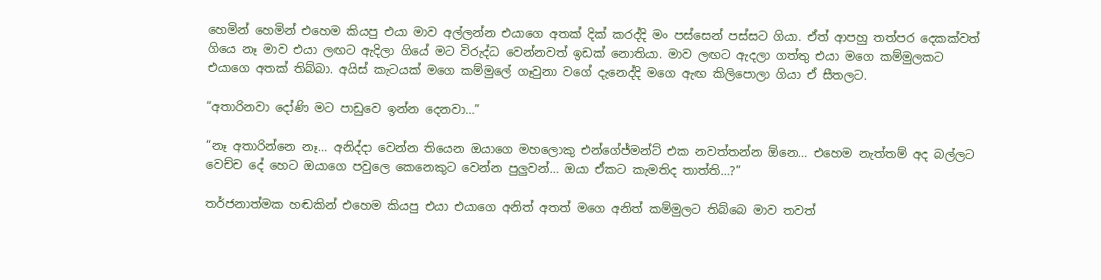හෙමින් හෙමින් එහෙම කියපු එයා මාව අල්ලන්න එයාගෙ අතක් දික් කරද්දි මං පස්සෙන් පස්සට ගියා. ඒත් ආපහු තත්ප‍ර දෙකක්වත් ගියෙ නෑ මාව එයා ලඟට ඇදිලා ගියේ මට විරුද්ධ වෙන්නවත් ඉඩක් නොතියා. මාව ලඟට ඇදලා ගත්තු එයා මගෙ කම්මුලකට එයාගෙ අතක් තිබ්බා. අයිස් කැටයක් මගෙ කම්මුලේ ගෑවුනා වගේ දැනෙද්දි මගෙ ඇඟ කිලිපොලා ගියා ඒ සීතලට.

“අතාරිනවා දෝණි මට පාඩුවෙ ඉන්න දෙනවා…”

“නෑ අතාරින්නෙ නෑ… අනිද්දා වෙන්න තියෙන ඔයාගෙ මහලොකු එන්ගේජ්මන්ට් එක නවත්තන්න ඕනෙ… එහෙම නැත්තම් අද බල්ලට වෙච්ච දේ හෙට ඔයාගෙ පවුලෙ කෙනෙකුට වෙන්න පුලුවන්… ඔයා ඒකට කැමතිද තාත්ති…?”

තර්ජනාත්මක හඬකින් එහෙම කියපු එයා එයාගෙ අනිත් අතත් මගෙ අනිත් කම්මුලට තිබ්බෙ මාව තවත්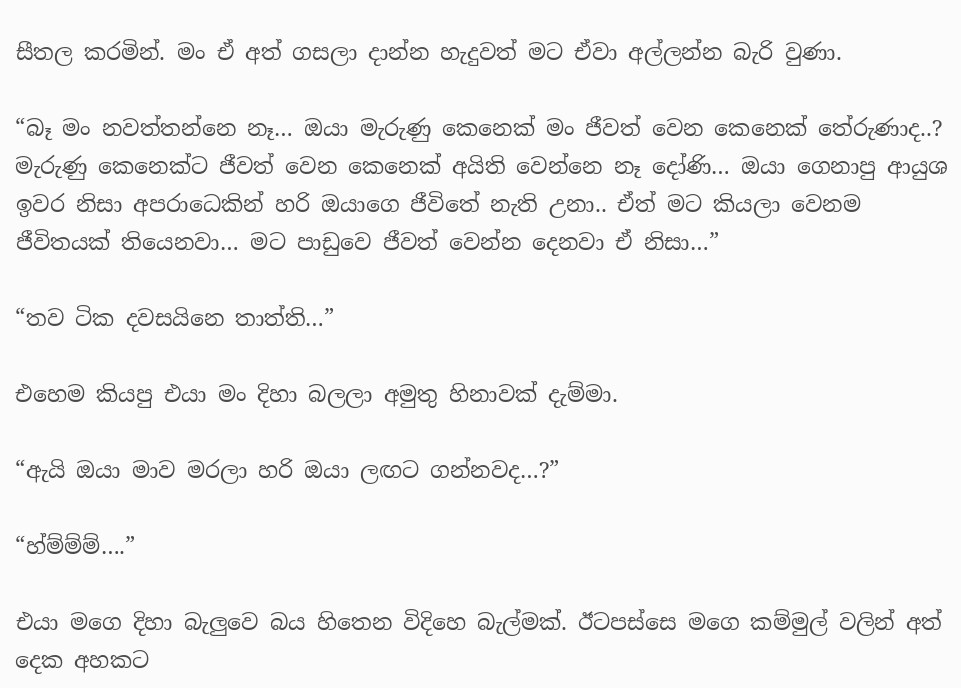සීතල කරමින්. මං ඒ අත් ගසලා දාන්න හැදුවත් මට ඒවා අල්ලන්න බැරි වුණා.

“බෑ මං නවත්තන්නෙ නෑ… ඔයා මැරුණු කෙනෙක් මං ජීවත් වෙන කෙනෙක් තේරුණාද..? මැරුණු කෙනෙක්ට ජීවත් වෙන කෙනෙක් අයිති වෙන්නෙ නෑ දෝණි… ඔයා ගෙනාපු ආයුශ ඉවර නිසා අපරාධෙකින් හරි ඔයාගෙ ජීවිතේ නැති උනා.. ඒත් මට කියලා වෙනම ජීවිතයක් තියෙනවා… මට පාඩුවෙ ජීවත් වෙන්න දෙනවා ඒ නිසා…”

“තව ටික දවසයිනෙ තාත්ති…”

එහෙම කියපු එයා මං දිහා බලලා අමුතු හිනාවක් දැම්මා.

“ඇයි ඔයා මාව මරලා හරි ඔයා ලඟට ගන්නවද…?”

“හ්ම්ම්ම්….”

එයා මගෙ දිහා බැලුවෙ බය හිතෙන විදිහෙ බැල්මක්. ඊටපස්සෙ මගෙ කම්මුල් වලින් අත් දෙක අහකට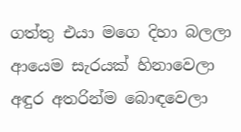ගත්තු එයා මගෙ දිහා බලලා ආයෙම සැරයක් හිනාවෙලා අඳුර අතරින්ම බොඳවෙලා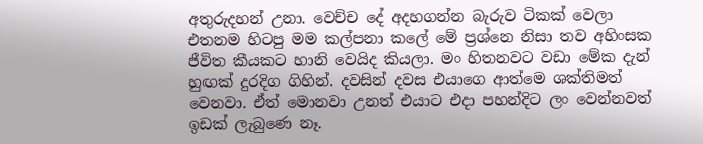අතුරුදහන් උනා. වෙච්ච දේ අදහගන්න බැරුව ටිකක් වෙලා එතනම හිටපු මම කල්පනා කලේ මේ ප්‍රශ්නෙ නිසා තව අහිංසක ජීවිත කීයකට හානි වෙයිද කියලා. මං හිතනවට වඩා මේක දැන් හුඟක් දුරදිග ගිහින්. දවසින් දවස එයාගෙ ආත්මෙ ශක්තිමත් වෙනවා. ඒත් මොනවා උනත් එයාට එදා පහන්දිට ලං වෙන්නවත් ඉඩක් ලැබුණෙ නෑ.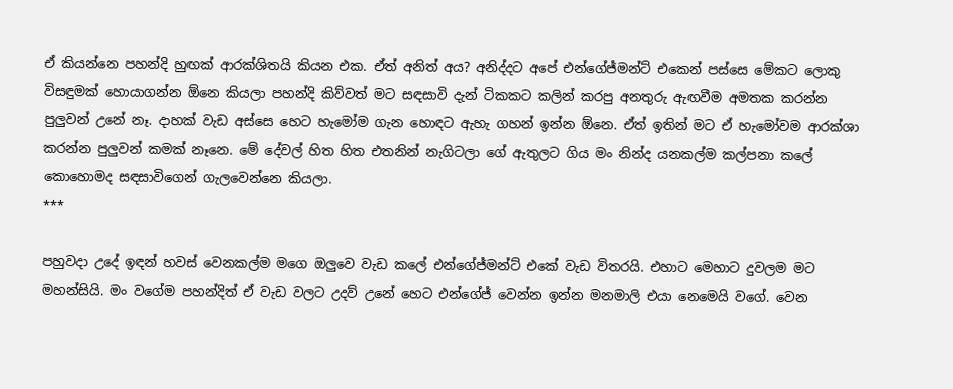ඒ කියන්නෙ පහන්දි හුඟක් ආරක්ශිතයි කියන එක. ඒත් අනිත් අය? අනිද්දට අපේ එන්ගේජ්මන්ට් එකෙන් පස්සෙ මේකට ලොකු විසඳුමක් හොයාගන්න ඕනෙ කියලා පහන්දි කිව්වත් මට සඳසාවි දැන් ටිකකට කලින් කරපු අනතුරු ඇඟවීම අමතක කරන්න පුලුවන් උනේ නෑ. දාහක් වැඩ අස්සෙ හෙට හැමෝම ගැන හොඳට ඇහැ ගහන් ඉන්න ඕනෙ. ඒත් ඉතින් මට ඒ හැමෝවම ආරක්ශා කරන්න පුලුවන් කමක් නෑනෙ. මේ දේවල් හිත හිත එතනින් නැගිටලා ගේ ඇතුලට ගිය මං නින්ද යනකල්ම කල්පනා කලේ කොහොමද සඳසාවිගෙන් ගැලවෙන්නෙ කියලා.
***

පහුවදා උදේ ඉඳන් හවස් වෙනකල්ම මගෙ ඔලුවෙ වැඩ කලේ එන්ගේජ්මන්ට් එකේ වැඩ විතරයි. එහාට මෙහාට දුවලම මට මහන්සියි. මං වගේම පහන්දිත් ඒ වැඩ වලට උදව් උනේ හෙට එන්ගේජ් වෙන්න ඉන්න මනමාලි එයා නෙමෙයි වගේ. වෙන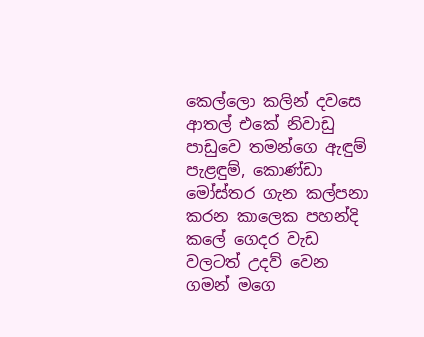කෙල්ලො කලින් දවසෙ ආතල් එකේ නිවාඩු පාඩුවෙ තමන්ගෙ ඇඳුම් පැළඳුම්, කොණ්ඩා මෝස්තර ගැන කල්පනා කරන කාලෙක පහන්දි කලේ ගෙදර වැඩ වලටත් උදව් වෙන ගමන් මගෙ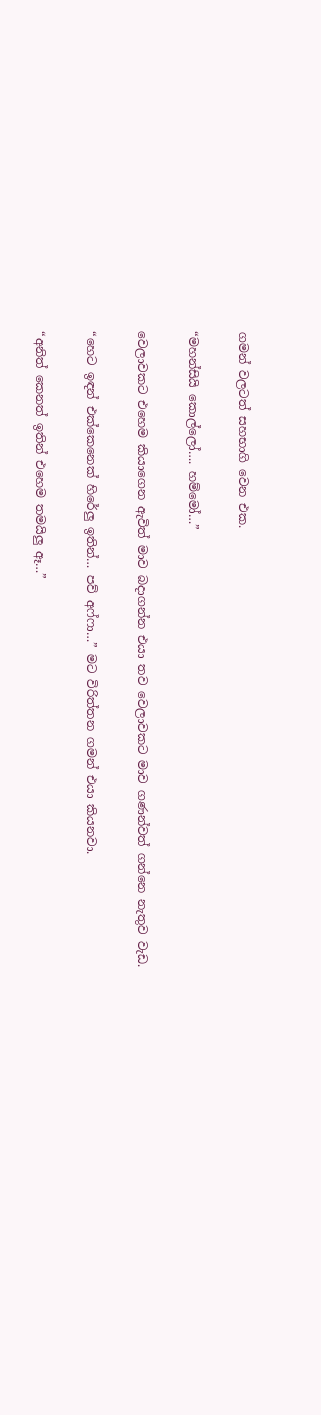ගමන් වලටත් සහභාගි වෙන එක.

“මහන්සියි කොල්ලෝ…. හම්මෝ…”

වෙලාවකට එහෙම කියාගෙන ඇවිත් මාව බදාගන්න එයා තව වෙලාවකට මාව ගණන්වත් ගන්නෙ නැතුව වැඩ.

“හෙට ඉඳන් එක්කෙනෙක් හිරේලු ඉතින්… පව් අෆ්ෆා…” මට විරිත්තන ගමන් එයා කියනවා.

“අනිත් කෙනත් ඉතින් එහෙම තමයිලු ඈ…”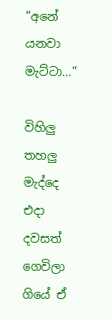“අනේ යනවා මැට්ටා…”

විහිලු තහලු මැද්දෙ එදා දවසත් ගෙවිලා ගියේ ඒ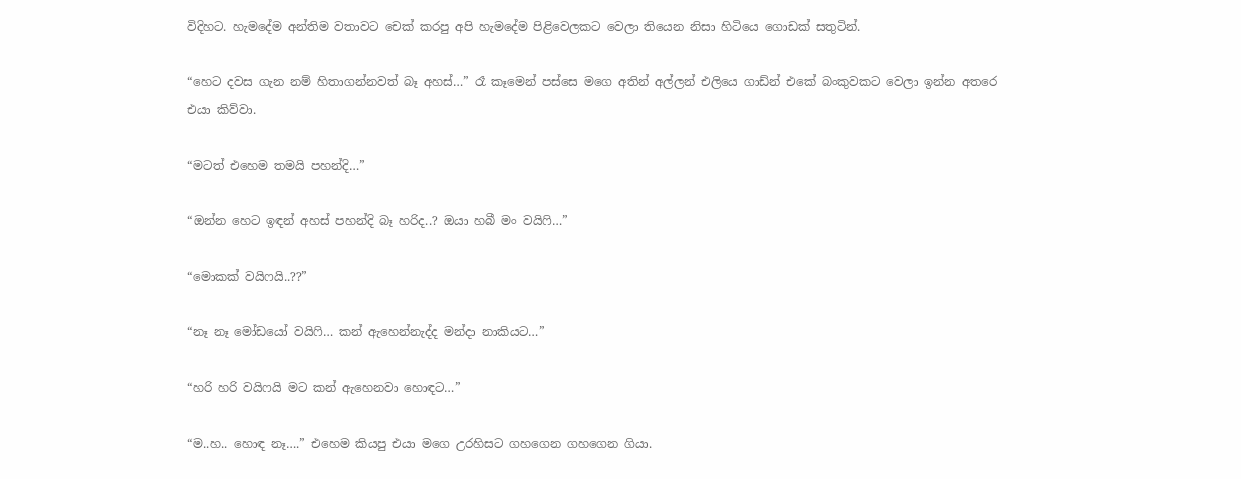විදිහට. හැමදේම අන්තිම වතාවට චෙක් කරපු අපි හැමදේම පිළිවෙලකට වෙලා තියෙන නිසා හිටියෙ ගොඩක් සතුටින්.

“හෙට දවස ගැන නම් හිතාගන්නවත් බෑ අහස්…” රෑ කෑමෙන් පස්සෙ මගෙ අතින් අල්ලන් එලියෙ ගාඩ්න් එකේ බංකුවකට වෙලා ඉන්න අතරෙ එයා කිව්වා.

“මටත් එහෙම තමයි පහන්දි…”

“ඔන්න හෙට ඉඳන් අහස් පහන්දි බෑ හරිද..? ඔයා හබී මං වයිෆි…”

“මොකක් වයිෆයි..??”

“නෑ නෑ මෝඩයෝ වයිෆි… කන් ඇහෙන්නැද්ද මන්දා නාකියට…”

“හරි හරි වයිෆයි මට කන් ඇහෙනවා හොඳට…”

“ම..හ.. හොඳ නෑ….” එහෙම කියපු එයා මගෙ උරහිසට ගහගෙන ගහගෙන ගියා.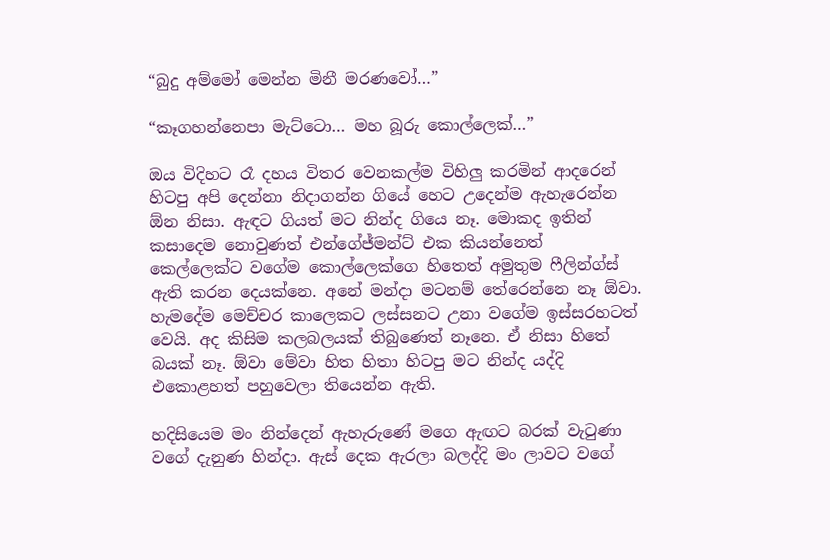“බුදු අම්මෝ මෙන්න මිනී මරණවෝ…”

“කෑගහන්නෙපා මැට්ටො… මහ බූරු කොල්ලෙක්…”

ඔය විදිහට රෑ දහය විතර වෙනකල්ම විහිලු කරමින් ආදරෙන් හිටපු අපි දෙන්නා නිදාගන්න ගියේ හෙට උදෙන්ම ඇහැරෙන්න ඕන නිසා. ඇඳට ගියත් මට නින්ද ගියෙ නෑ. මොකද ඉතින් කසාදෙම නොවුණත් එන්ගේජ්මන්ට් එක කියන්නෙත් කෙල්ලෙක්ට වගේම කොල්ලෙක්ගෙ හිතෙත් අමුතුම ෆීලින්ග්ස් ඇති කරන දෙයක්නෙ. අනේ මන්දා මටනම් තේරෙන්නෙ නෑ ඕවා. හැමදේම මෙච්චර කාලෙකට ලස්සනට උනා වගේම ඉස්සරහටත් වෙයි. අද කිසිම කලබලයක් තිබුණෙත් නෑනෙ. ඒ නිසා හිතේ බයක් නෑ. ඕවා මේවා හිත හිතා හිටපු මට නින්ද යද්දි එකොළහත් පහුවෙලා තියෙන්න ඇති.

හදිසියෙම මං නින්දෙන් ඇහැරුණේ මගෙ ඇඟට බරක් වැටුණා වගේ දැනුණ හින්දා. ඇස් දෙක ඇරලා බලද්දි මං ලාවට වගේ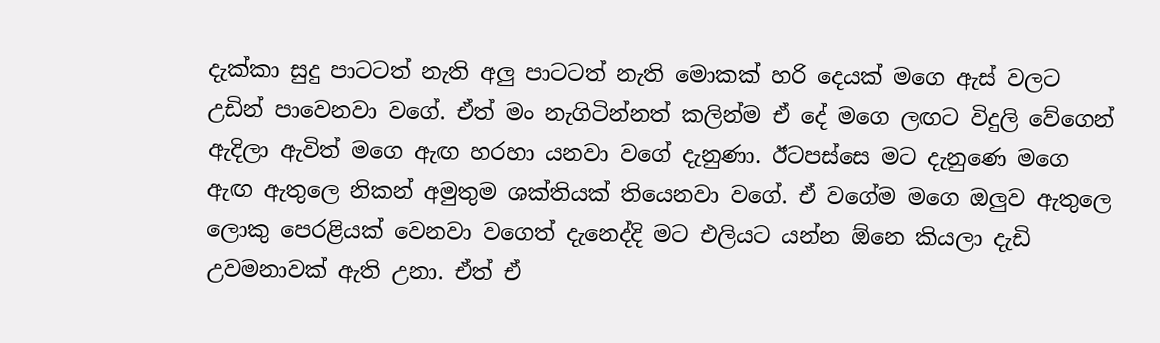දැක්කා සුදු පාටටත් නැති අලු පාටටත් නැති මොකක් හරි දෙයක් මගෙ ඇස් වලට උඩින් පාවෙනවා වගේ. ඒත් මං නැගිටින්නත් කලින්ම ඒ දේ මගෙ ලඟට විදුලි වේගෙන් ඇදිලා ඇවිත් මගෙ ඇඟ හරහා යනවා වගේ දැනුණා. ඊටපස්සෙ මට දැනුණෙ මගෙ ඇඟ ඇතුලෙ නිකන් අමුතුම ශක්තියක් තියෙනවා වගේ. ඒ වගේම මගෙ ඔලුව ඇතුලෙ ලොකු පෙරළියක් වෙනවා වගෙත් දැනෙද්දි මට එලියට යන්න ඕනෙ කියලා දැඩි උවමනාවක් ඇති උනා. ඒත් ඒ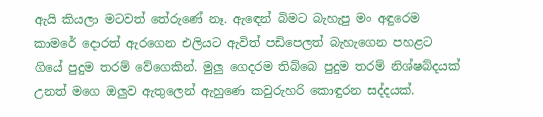ඇයි කියලා මටවත් තේරුණේ නෑ. ඇඳෙන් බිමට බැහැපු මං අඳුරෙම කාමරේ දොරත් ඇරගෙන එලියට ඇවිත් පඩිපෙලත් බැහැගෙන පහළට ගියේ පුදුම තරම් වේගෙකින්. මුලු ගෙදරම තිබ්බෙ පුදුම තරම් නිශ්ෂබ්දයක් උනත් මගෙ ඔලුව ඇතුලෙන් ඇහුණෙ කවුරුහරි කොඳුරන සද්දයක්.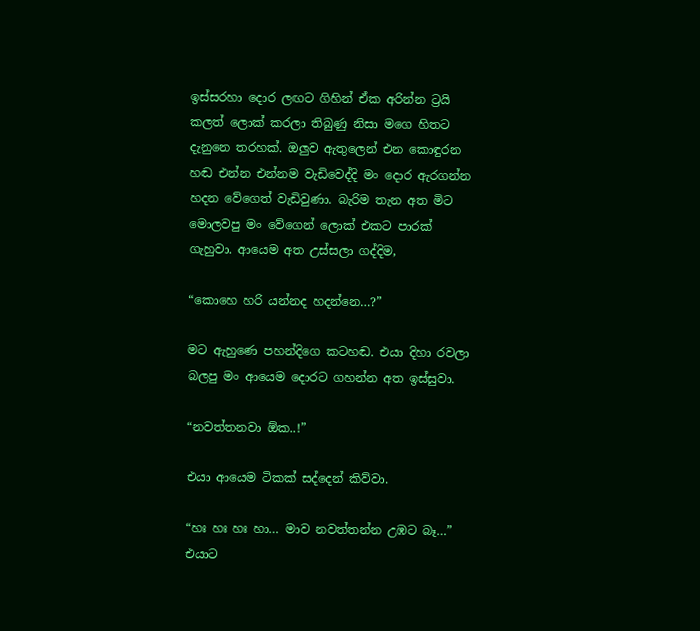ඉස්සරහා දොර ලඟට ගිහින් ඒක අරින්න ට්‍රයි කලත් ලොක් කරලා තිබුණු නිසා මගෙ හිතට දැනුනෙ තරහක්. ඔලුව ඇතුලෙන් එන කොඳුරන හඬ එන්න එන්නම වැඩිවෙද්දි මං දොර ඇරගන්න හදන වේගෙත් වැඩිවුණා. බැරිම තැන අත මිට මොලවපු මං වේගෙන් ලොක් එකට පාරක් ගැහුවා. ආයෙම අත උස්සලා ගද්දිම,

“කොහෙ හරි යන්නද හදන්නෙ…?”

මට ඇහුණෙ පහන්දිගෙ කටහඬ. එයා දිහා රවලා බලපු මං ආයෙම දොරට ගහන්න අත ඉස්සුවා.

“නවත්තනවා ඕක..!”

එයා ආයෙම ටිකක් සද්දෙන් කිව්වා.

“හඃ හඃ හඃ හා… මාව නවත්තන්න උඹට බෑ…” එයාට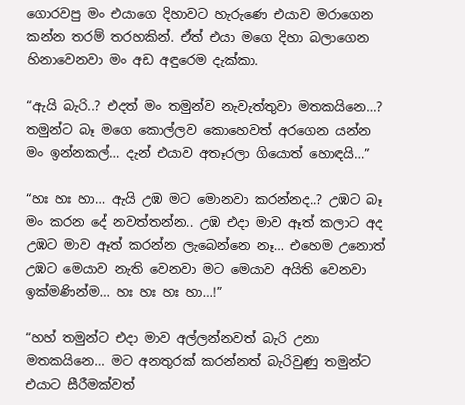ගොරවපු මං එයාගෙ දිහාවට හැරුණෙ එයාව මරාගෙන කන්න තරම් තරහකින්. ඒත් එයා මගෙ දිහා බලාගෙන හිනාවෙනවා මං අඩ අඳුරෙම දැක්කා.

“ඇයි බැරි..? එදත් මං තමුන්ව නැවැත්තුවා මතකයිනෙ…? තමුන්ට බෑ මගෙ කොල්ලව කොහෙවත් අරගෙන යන්න මං ඉන්නකල්… දැන් එයාව අතෑරලා ගියොත් හොඳයි…”

“හඃ හඃ හා… ඇයි උඹ මට මොනවා කරන්නද..? උඹට බෑ මං කරන දේ නවත්තන්න.. උඹ එදා මාව ඈත් කලාට අද උඹට මාව ඈත් කරන්න ලැබෙන්නෙ නෑ… එහෙම උනොත් උඹට මෙයාව නැති වෙනවා මට මෙයාව අයිති වෙනවා ඉක්මණින්ම… හඃ හඃ හඃ හා…!”

“හහ් තමුන්ට එදා මාව අල්ලන්නවත් බැරි උනා මතකයිනෙ… මට අනතුරක් කරන්නත් බැරිවුණු තමුන්ට එයාට සීරීමක්වත්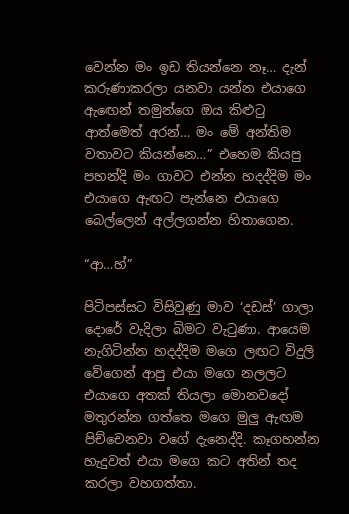වෙන්න මං ඉඩ තියන්නෙ නෑ… දැන් කරුණාකරලා යනවා යන්න එයාගෙ ඇඟෙන් තමුන්ගෙ ඔය කිළුටු ආත්මෙත් අරන්… මං මේ අන්තිම වතාවට කියන්නෙ…” එහෙම කියපු පහන්දි මං ගාවට එන්න හදද්දිම මං එයාගෙ ඇඟට පැන්නෙ එයාගෙ බෙල්ලෙන් අල්ලගන්න හිතාගෙන.

“ආ…හ්”

පිටිපස්සට විසිවුණු මාව ‘දඩස්’ ගාලා දොරේ වැදිලා බිමට වැටුණා. ආයෙම නැගිටින්න හදද්දිම මගෙ ලඟට විදුලි වේගෙන් ආපු එයා මගෙ නලලට එයාගෙ අතක් තියලා මොනවදෝ මතුරන්න ගත්තෙ මගෙ මුලු ඇඟම පිච්චෙනවා වගේ දැනෙද්දි. කෑගහන්න හැදුවත් එයා මගෙ කට අතින් තද කරලා වහගත්තා.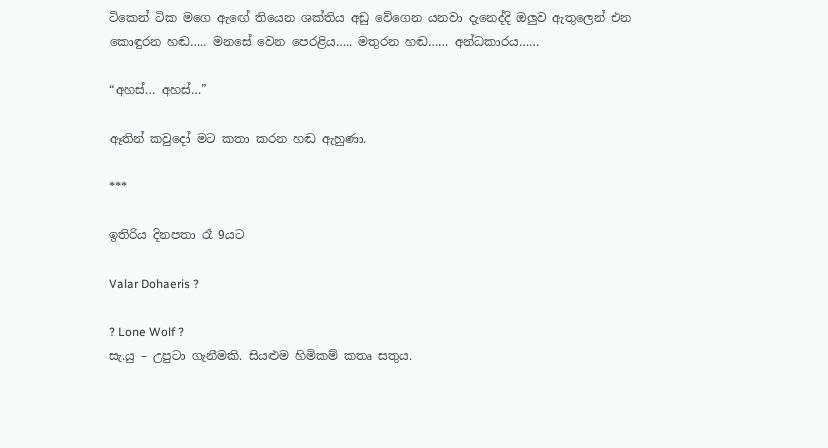ටිකෙන් ටික මගෙ ඇඟේ තියෙන ශක්තිය අඩු වේගෙන යනවා දැනෙද්දි ඔලුව ඇතුලෙන් එන කොඳුරන හඬ….. මනසේ වෙන පෙරළිය….. මතුරන හඬ…… අන්ධකාරය……

“අහස්… අහස්…”

ඈතින් කවුදෝ මට කතා කරන හඬ ඇහුණා.

***

ඉතිරිය දිනපතා රෑ 9යට

Valar Dohaeris ?

? Lone Wolf ?
සැ.යු – උපුටා ගැනීමකි. සියළුම හිමිකම් කතෘ සතුය.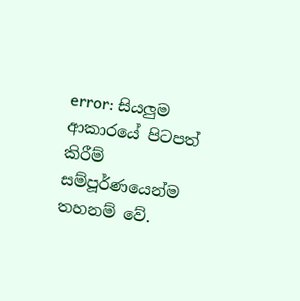error: සියලුම ආකාරයේ පිටපත් කිරීම් සම්පූර්ණයෙන්ම තහනම් වේ.